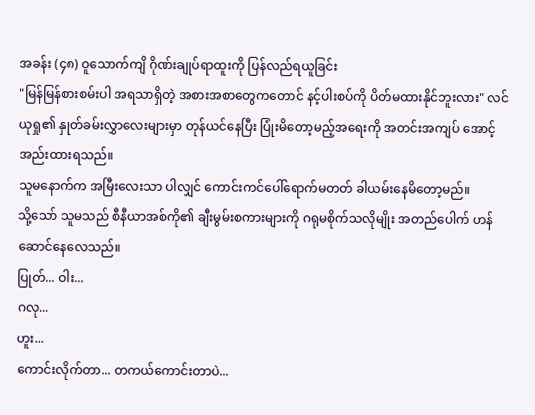အခန်း (၄၈) ဝူသောက်ကျိ ဂိုဏ်းချုပ်ရာထူးကို ပြန်လည်ရယူခြင်း
"မြန်မြန်စားစမ်းပါ အရသာရှိတဲ့ အစားအစာတွေကတောင် နင့်ပါးစပ်ကို ပိတ်မထားနိုင်ဘူးလား" လင်ယုရှု၏ နှုတ်ခမ်းလွှာလေးများမှာ တုန်ယင်နေပြီး ပြုံးမိတော့မည့်အရေးကို အတင်းအကျပ် အောင့်အည်းထားရသည်။
သူမနောက်က အမြီးလေးသာ ပါလျှင် ကောင်းကင်ပေါ်ရောက်မတတ် ခါယမ်းနေမိတော့မည်။
သို့သော် သူမသည် စီနီယာအစ်ကို၏ ချီးမွမ်းစကားများကို ဂရုမစိုက်သလိုမျိုး အတည်ပေါက် ဟန်ဆောင်နေလေသည်။
ပြုတ်... ဝါး...
ဂလု...
ဟူး...
ကောင်းလိုက်တာ... တကယ်ကောင်းတာပဲ...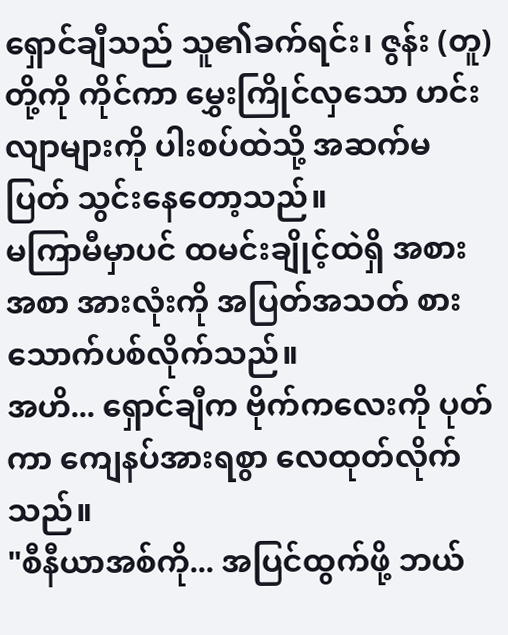ရှောင်ချီသည် သူ၏ခက်ရင်း၊ ဇွန်း (တူ) တို့ကို ကိုင်ကာ မွှေးကြိုင်လှသော ဟင်းလျာများကို ပါးစပ်ထဲသို့ အဆက်မပြတ် သွင်းနေတော့သည်။
မကြာမီမှာပင် ထမင်းချိုင့်ထဲရှိ အစားအစာ အားလုံးကို အပြတ်အသတ် စားသောက်ပစ်လိုက်သည်။
အဟိ... ရှောင်ချီက ဗိုက်ကလေးကို ပုတ်ကာ ကျေနပ်အားရစွာ လေထုတ်လိုက်သည်။
"စီနီယာအစ်ကို... အပြင်ထွက်ဖို့ ဘယ်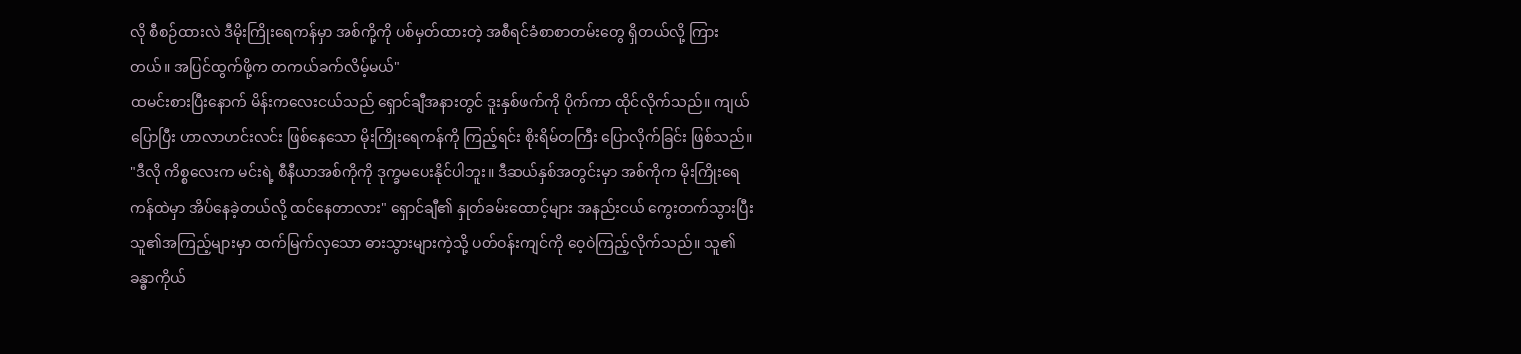လို စီစဉ်ထားလဲ ဒီမိုးကြိုးရေကန်မှာ အစ်ကို့ကို ပစ်မှတ်ထားတဲ့ အစီရင်ခံစာစာတမ်းတွေ ရှိတယ်လို့ ကြားတယ်။ အပြင်ထွက်ဖို့က တကယ်ခက်လိမ့်မယ်"
ထမင်းစားပြီးနောက် မိန်းကလေးငယ်သည် ရှောင်ချီအနားတွင် ဒူးနှစ်ဖက်ကို ပိုက်ကာ ထိုင်လိုက်သည်။ ကျယ်ပြောပြီး ဟာလာဟင်းလင်း ဖြစ်နေသော မိုးကြိုးရေကန်ကို ကြည့်ရင်း စိုးရိမ်တကြီး ပြောလိုက်ခြင်း ဖြစ်သည်။
"ဒီလို ကိစ္စလေးက မင်းရဲ့ စီနီယာအစ်ကိုကို ဒုက္ခမပေးနိုင်ပါဘူး။ ဒီဆယ်နှစ်အတွင်းမှာ အစ်ကိုက မိုးကြိုးရေကန်ထဲမှာ အိပ်နေခဲ့တယ်လို့ ထင်နေတာလား" ရှောင်ချီ၏ နှုတ်ခမ်းထောင့်များ အနည်းငယ် ကွေးတက်သွားပြီး သူ၏အကြည့်များမှာ ထက်မြက်လှသော ဓားသွားများကဲ့သို့ ပတ်ဝန်းကျင်ကို ဝေ့ဝဲကြည့်လိုက်သည်။ သူ၏ ခန္ဓာကိုယ်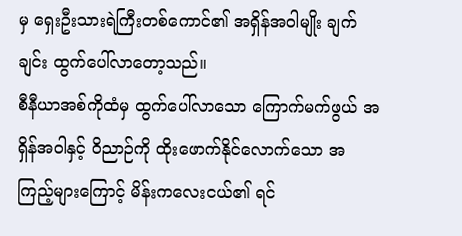မှ ရှေးဦးသားရဲကြီးတစ်ကောင်၏ အရှိန်အဝါမျိုး ချက်ချင်း ထွက်ပေါ်လာတော့သည်။
စီနီယာအစ်ကိုထံမှ ထွက်ပေါ်လာသော ကြောက်မက်ဖွယ် အရှိန်အဝါနှင့် ဝိညာဉ်ကို ထိုးဖောက်နိုင်လောက်သော အကြည့်များကြောင့် မိန်းကလေးငယ်၏ ရင်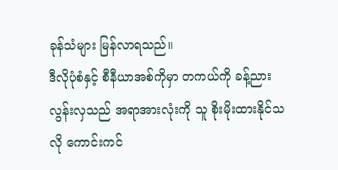ခုန်သံများ မြန်လာရသည်။
ဒီလိုပုံစံနှင့် စီနီယာအစ်ကိုမှာ တကယ်ကို ခန့်ညားလွန်းလှသည် အရာအားလုံးကို သူ စိုးမိုးထားနိုင်သလို ကောင်းကင်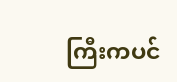ကြီးကပင်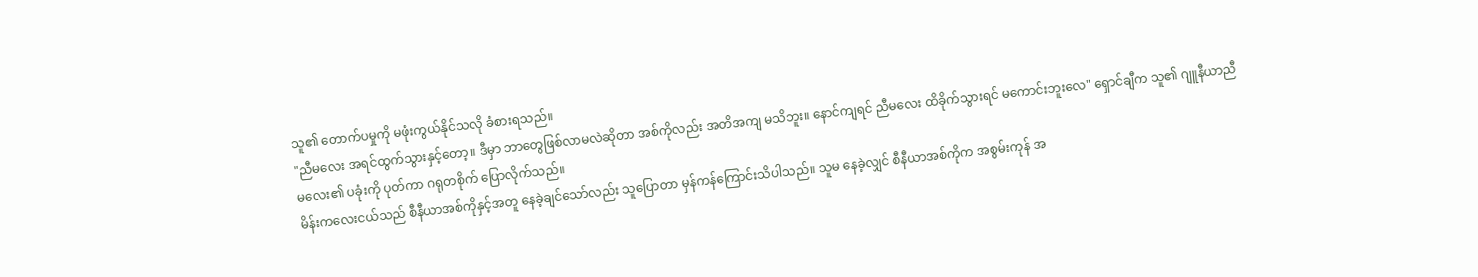သူ၏ တောက်ပမှုကို မဖုံးကွယ်နိုင်သလို ခံစားရသည်။
"ညီမလေး အရင်ထွက်သွားနှင့်တော့။ ဒီမှာ ဘာတွေဖြစ်လာမလဲဆိုတာ အစ်ကိုလည်း အတိအကျ မသိဘူး။ နောင်ကျရင် ညီမလေး ထိခိုက်သွားရင် မကောင်းဘူးလေ" ရှောင်ချီက သူ၏ ဂျူနီယာညီမလေး၏ ပခုံးကို ပုတ်ကာ ဂရုတစိုက် ပြောလိုက်သည်။
မိန်းကလေးငယ်သည် စီနီယာအစ်ကိုနှင့်အတူ နေခဲ့ချင်သော်လည်း သူပြောတာ မှန်ကန်ကြောင်းသိပါသည်။ သူမ နေခဲ့လျှင် စီနီယာအစ်ကိုက အစွမ်းကုန် အ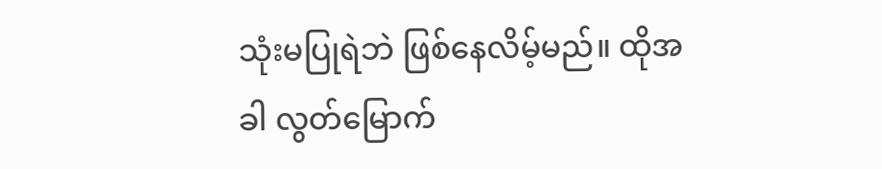သုံးမပြုရဲဘဲ ဖြစ်နေလိမ့်မည်။ ထိုအခါ လွတ်မြောက်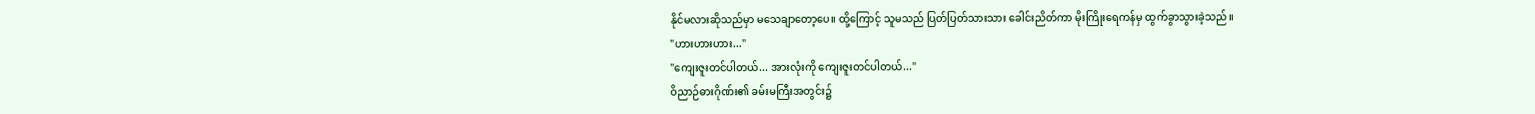နိုင်မလားဆိုသည်မှာ မသေချာတော့ပေ။ ထို့ကြောင့် သူမသည် ပြတ်ပြတ်သားသား ခေါင်းညိတ်ကာ မိုးကြိုးရေကန်မှ ထွက်ခွာသွားခဲ့သည်။
"ဟားဟားဟား..."
"ကျေးဇူးတင်ပါတယ်... အားလုံးကို ကျေးဇူးတင်ပါတယ်..."
ဝိညာဉ်ဓားဂိုဏ်း၏ ခမ်းမကြီးအတွင်း၌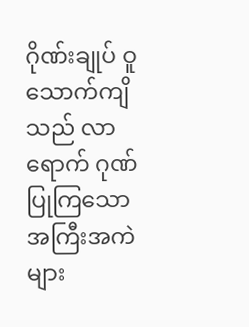ဂိုဏ်းချုပ် ဝူသောက်ကျိသည် လာရောက် ဂုဏ်ပြုကြသော အကြီးအကဲများ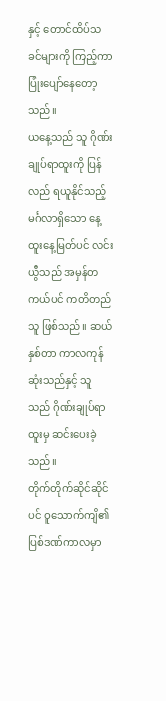နှင့် တောင်ထိပ်သခင်များကို ကြည့်ကာ ပြုံးပျော်နေတော့သည်။
ယနေ့သည် သူ ဂိုဏ်းချုပ်ရာထူးကို ပြန်လည် ရယူနိုင်သည့် မင်္ဂလာရှိသော နေ့ထူးနေ့မြတ်ပင် လင်းယွီသည် အမှန်တကယ်ပင် ကတိတည်သူ ဖြစ်သည်။ ဆယ်နှစ်တာ ကာလကုန်ဆုံးသည်နှင့် သူသည် ဂိုဏ်းချုပ်ရာထူးမှ ဆင်းပေးခဲ့သည်။
တိုက်တိုက်ဆိုင်ဆိုင်ပင် ဝူသောက်ကျိ၏ ပြစ်ဒဏ်ကာလမှာ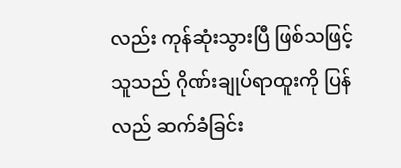လည်း ကုန်ဆုံးသွားပြီ ဖြစ်သဖြင့် သူသည် ဂိုဏ်းချုပ်ရာထူးကို ပြန်လည် ဆက်ခံခြင်း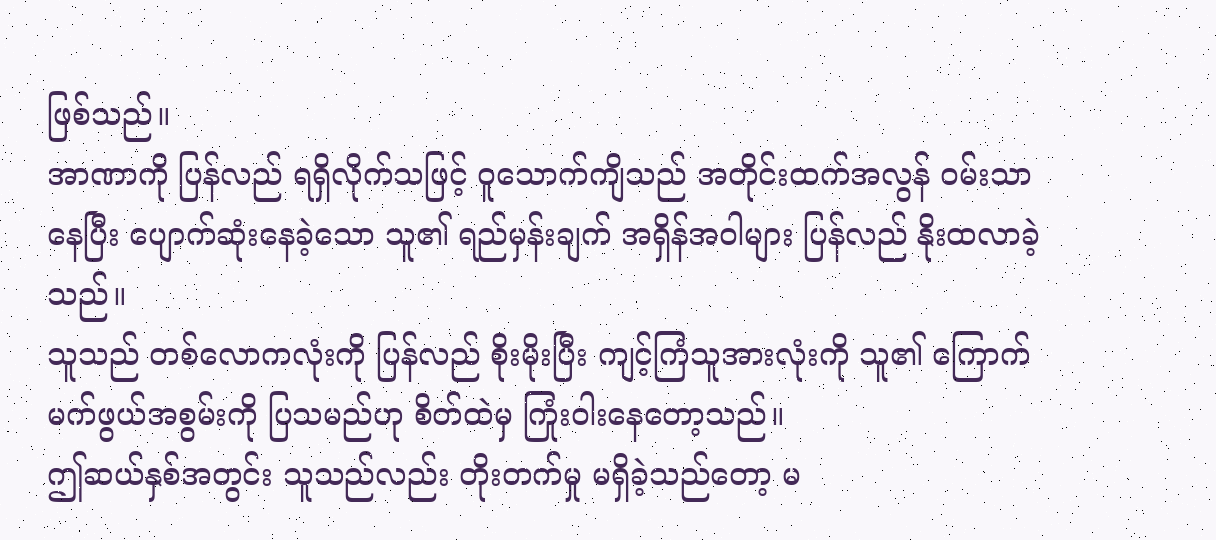ဖြစ်သည်။
အာဏာကို ပြန်လည် ရရှိလိုက်သဖြင့် ဝူသောက်ကျိသည် အတိုင်းထက်အလွန် ဝမ်းသာနေပြီး ပျောက်ဆုံးနေခဲ့သော သူ၏ ရည်မှန်းချက် အရှိန်အဝါများ ပြန်လည် နိုးထလာခဲ့သည်။
သူသည် တစ်လောကလုံးကို ပြန်လည် စိုးမိုးပြီး ကျင့်ကြံသူအားလုံးကို သူ၏ ကြောက်မက်ဖွယ်အစွမ်းကို ပြသမည်ဟု စိတ်ထဲမှ ကြုံးဝါးနေတော့သည်။
ဤဆယ်နှစ်အတွင်း သူသည်လည်း တိုးတက်မှု မရှိခဲ့သည်တော့ မ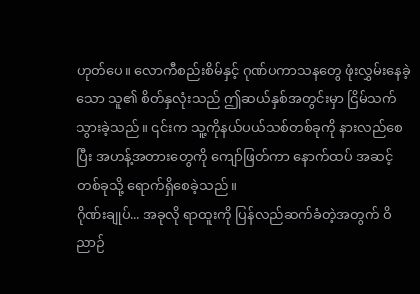ဟုတ်ပေ။ လောကီစည်းစိမ်နှင့် ဂုဏ်ပကာသနတွေ ဖုံးလွှမ်းနေခဲ့သော သူ၏ စိတ်နှလုံးသည် ဤဆယ်နှစ်အတွင်းမှာ ငြိမ်သက်သွားခဲ့သည်။ ၎င်းက သူ့ကိုနယ်ပယ်သစ်တစ်ခုကို နားလည်စေပြီး အဟန့်အတားတွေကို ကျော်ဖြတ်ကာ နောက်ထပ် အဆင့်တစ်ခုသို့ ရောက်ရှိစေခဲ့သည်။
ဂိုဏ်းချုပ်... အခုလို ရာထူးကို ပြန်လည်ဆက်ခံတဲ့အတွက် ဝိညာဉ်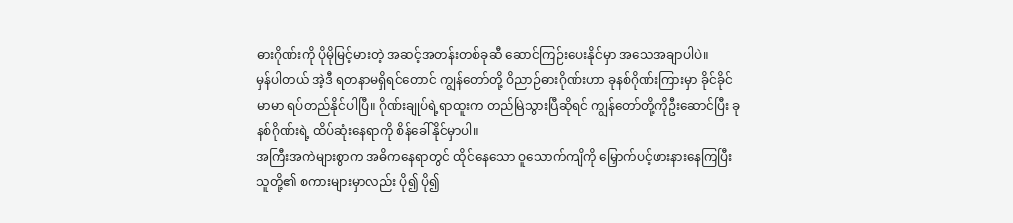ဓားဂိုဏ်းကို ပိုမိုမြင့်မားတဲ့ အဆင့်အတန်းတစ်ခုဆီ ဆောင်ကြဉ်းပေးနိုင်မှာ အသေအချာပါပဲ။
မှန်ပါတယ် အဲ့ဒီ ရတနာမရှိရင်တောင် ကျွန်တော်တို့ ဝိညာဉ်ဓားဂိုဏ်းဟာ ခုနစ်ဂိုဏ်းကြားမှာ ခိုင်ခိုင်မာမာ ရပ်တည်နိုင်ပါပြီ။ ဂိုဏ်းချုပ်ရဲ့ရာထူးက တည်မြဲသွားပြီဆိုရင် ကျွန်တော်တို့ကိုဦးဆောင်ပြီး ခုနစ်ဂိုဏ်းရဲ့ ထိပ်ဆုံးနေရာကို စိန်ခေါ်နိုင်မှာပါ။
အကြီးအကဲများစွာက အဓိကနေရာတွင် ထိုင်နေသော ဝူသောက်ကျိကို မြှောက်ပင့်ဖားနားနေကြပြီး သူတို့၏ စကားများမှာလည်း ပို၍ ပို၍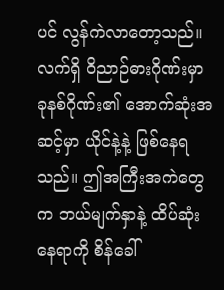ပင် လွန်ကဲလာတော့သည်။
လက်ရှိ ဝိညာဉ်ဓားဂိုဏ်းမှာ ခုနစ်ဂိုဏ်း၏ အောက်ဆုံးအဆင့်မှာ ယိုင်နဲ့နဲ့ ဖြစ်နေရသည်။ ဤအကြီးအကဲတွေက ဘယ်မျက်နှာနဲ့ ထိပ်ဆုံးနေရာကို စိန်ခေါ်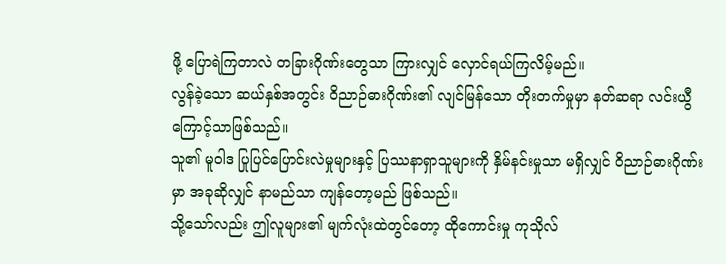ဖို့ ပြောရဲကြတာလဲ တခြားဂိုဏ်းတွေသာ ကြားလျှင် လှောင်ရယ်ကြလိမ့်မည်။
လွန်ခဲ့သော ဆယ်နှစ်အတွင်း ဝိညာဉ်ဓားဂိုဏ်း၏ လျင်မြန်သော တိုးတက်မှုမှာ နတ်ဆရာ လင်းယွီကြောင့်သာဖြစ်သည်။
သူ၏ မူဝါဒ ပြုပြင်ပြောင်းလဲမှုများနှင့် ပြဿနာရှာသူများကို နှိမ်နင်းမှုသာ မရှိလျှင် ဝိညာဉ်ဓားဂိုဏ်းမှာ အခုဆိုလျှင် နာမည်သာ ကျန်တော့မည် ဖြစ်သည်။
သို့သော်လည်း ဤလူများ၏ မျက်လုံးထဲတွင်တော့ ထိုကောင်းမှု ကုသိုလ်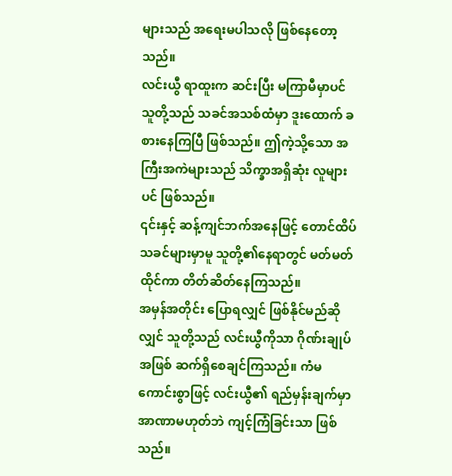များသည် အရေးမပါသလို ဖြစ်နေတော့သည်။
လင်းယွီ ရာထူးက ဆင်းပြီး မကြာမီမှာပင် သူတို့သည် သခင်အသစ်ထံမှာ ဒူးထောက် ခစားနေကြပြီ ဖြစ်သည်။ ဤကဲ့သို့သော အကြီးအကဲများသည် သိက္ခာအရှိဆုံး လူများပင် ဖြစ်သည်။
၎င်းနှင့် ဆန့်ကျင်ဘက်အနေဖြင့် တောင်ထိပ်သခင်များမှာမူ သူတို့၏နေရာတွင် မတ်မတ်ထိုင်ကာ တိတ်ဆိတ်နေကြသည်။
အမှန်အတိုင်း ပြောရလျှင် ဖြစ်နိုင်မည်ဆိုလျှင် သူတို့သည် လင်းယွီကိုသာ ဂိုဏ်းချုပ်အဖြစ် ဆက်ရှိစေချင်ကြသည်။ ကံမကောင်းစွာဖြင့် လင်းယွီ၏ ရည်မှန်းချက်မှာ အာဏာမဟုတ်ဘဲ ကျင့်ကြံခြင်းသာ ဖြစ်သည်။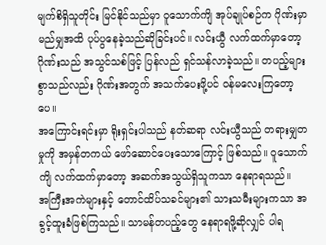မျက်စိရှိသူတိုင်း မြင်နိုင်သည်မှာ ဝူသောက်ကျိ အုပ်ချုပ်စဉ်က ဂိုဏ်းမှာ မည်မျှအထိ ပုပ်ပွနေခဲ့သည်ဆိုခြင်းပင်။ လင်းယွီ လက်ထက်မှာတော့ ဂိုဏ်းသည် အသွင်သစ်ဖြင့် ပြန်လည် ရှင်သန်လာခဲ့သည်။ တပည့်များစွာသည်လည်း ဂိုဏ်းအတွက် အသက်ပေးဖို့ပင် ဝန်မလေးကြတော့ပေ။
အကြောင်းရင်းမှာ ရိုးရှင်းပါသည် နတ်ဆရာ လင်းယွီသည် တရားမျှတမှုကို အမှန်တကယ် ဖော်ဆောင်ပေးသောကြောင့် ဖြစ်သည်။ ဝူသောက်ကျိ လက်ထက်မှာတော့ အဆက်အသွယ်ရှိသူကသာ နေရာရသည်။
အကြီးအကဲများနှင့် တောင်ထိပ်သခင်များ၏ သားသမီးများကသာ အခွင့်ထူးခံဖြစ်ကြသည်။ သာမန်တပည့်တွေ နေရာရဖို့ဆိုလျှင် ပါရ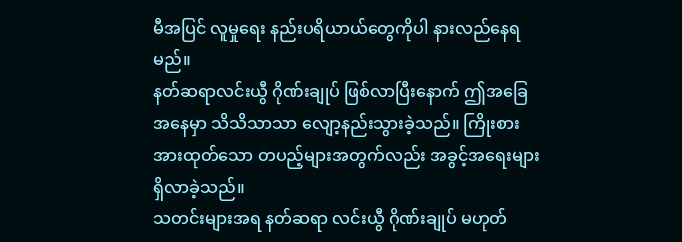မီအပြင် လူမှုရေး နည်းပရိယာယ်တွေကိုပါ နားလည်နေရမည်။
နတ်ဆရာလင်းယွီ ဂိုဏ်းချုပ် ဖြစ်လာပြီးနောက် ဤအခြေအနေမှာ သိသိသာသာ လျော့နည်းသွားခဲ့သည်။ ကြိုးစားအားထုတ်သော တပည့်များအတွက်လည်း အခွင့်အရေးများ ရှိလာခဲ့သည်။
သတင်းများအရ နတ်ဆရာ လင်းယွီ ဂိုဏ်းချုပ် မဟုတ်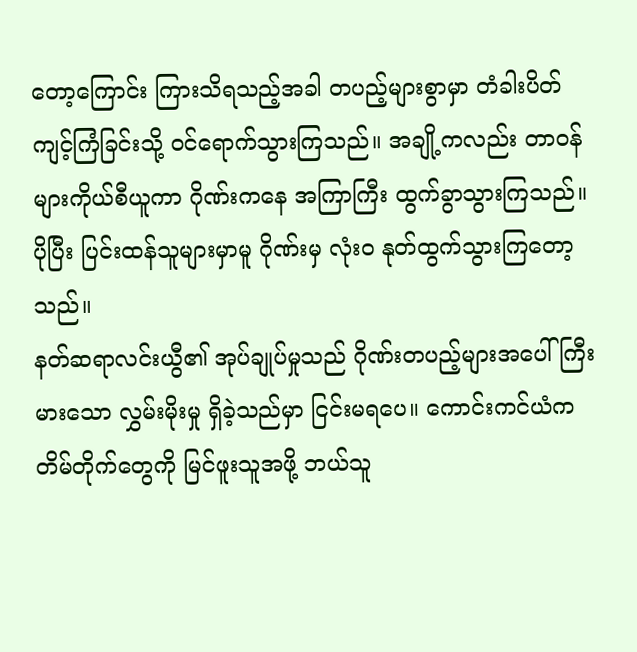တော့ကြောင်း ကြားသိရသည့်အခါ တပည့်များစွာမှာ တံခါးပိတ် ကျင့်ကြံခြင်းသို့ ဝင်ရောက်သွားကြသည်။ အချို့ကလည်း တာဝန်များကိုယ်စီယူကာ ဂိုဏ်းကနေ အကြာကြီး ထွက်ခွာသွားကြသည်။ ပိုပြီး ပြင်းထန်သူများမှာမူ ဂိုဏ်းမှ လုံးဝ နုတ်ထွက်သွားကြတော့သည်။
နတ်ဆရာလင်းယွီ၏ အုပ်ချုပ်မှုသည် ဂိုဏ်းတပည့်များအပေါ် ကြီးမားသော လွှမ်းမိုးမှု ရှိခဲ့သည်မှာ ငြင်းမရပေ။ ကောင်းကင်ယံက တိမ်တိုက်တွေကို မြင်ဖူးသူအဖို့ ဘယ်သူ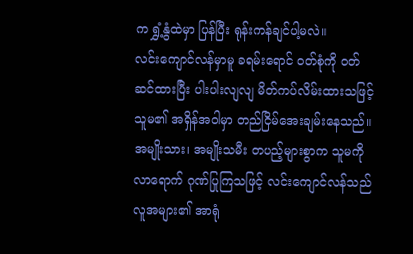က ရွှံ့နွံထဲမှာ ပြန်ပြီး ရုန်းကန်ချင်ပါ့မလဲ။
လင်းကျောင်လန်မှာမူ ခရမ်းရောင် ဝတ်စုံကို ဝတ်ဆင်ထားပြီး ပါးပါးလျလျ မိတ်ကပ်လိမ်းထားသဖြင့် သူမ၏ အရှိန်အဝါမှာ တည်ငြိမ်အေးချမ်းနေသည်။ အမျိုးသား၊ အမျိုးသမီး တပည့်များစွာက သူမကို လာရောက် ဂုဏ်ပြုကြသဖြင့် လင်းကျောင်လန်သည် လူအများ၏ အာရုံ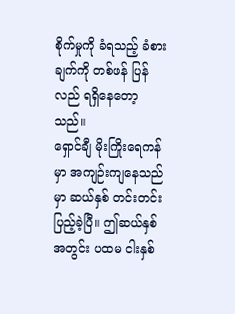စိုက်မှုကို ခံရသည့် ခံစားချက်ကို တစ်ဖန် ပြန်လည် ရရှိနေတော့သည်။
ရှောင်ချီ မိုးကြိုးရေကန်မှာ အကျဉ်းကျနေသည်မှာ ဆယ်နှစ် တင်းတင်း ပြည့်ခဲ့ပြီ။ ဤဆယ်နှစ်အတွင်း ပထမ ငါးနှစ်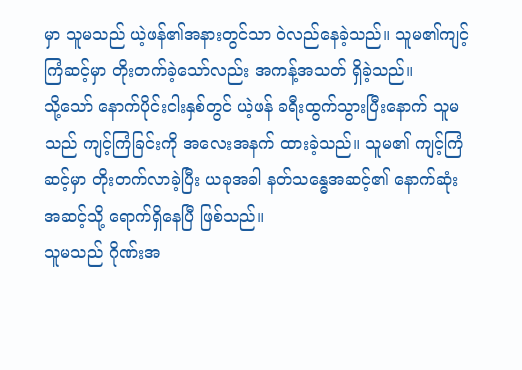မှာ သူမသည် ယဲ့ဖန်၏အနားတွင်သာ ဝဲလည်နေခဲ့သည်။ သူမ၏ကျင့်ကြံဆင့်မှာ တိုးတက်ခဲ့သော်လည်း အကန့်အသတ် ရှိခဲ့သည်။
သို့သော် နောက်ပိုင်းငါးနှစ်တွင် ယဲ့ဖန် ခရီးထွက်သွားပြီးနောက် သူမသည် ကျင့်ကြံခြင်းကို အလေးအနက် ထားခဲ့သည်။ သူမ၏ ကျင့်ကြံဆင့်မှာ တိုးတက်လာခဲ့ပြီး ယခုအခါ နတ်သန္ဓေအဆင့်၏ နောက်ဆုံးအဆင့်သို့ ရောက်ရှိနေပြီ ဖြစ်သည်။
သူမသည် ဂိုဏ်းအ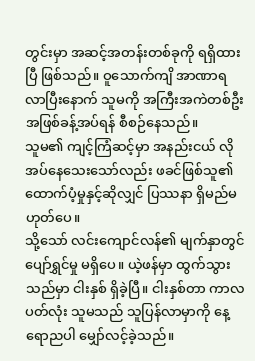တွင်းမှာ အဆင့်အတန်းတစ်ခုကို ရရှိထားပြီ ဖြစ်သည်။ ဝူသောက်ကျိ အာဏာရလာပြီးနောက် သူမကို အကြီးအကဲတစ်ဦးအဖြစ်ခန့်အပ်ရန် စီစဉ်နေသည်။
သူမ၏ ကျင့်ကြံဆင့်မှာ အနည်းငယ် လိုအပ်နေသေးသော်လည်း ဖခင်ဖြစ်သူ၏ ထောက်ပံ့မှုနှင့်ဆိုလျှင် ပြဿနာ ရှိမည်မဟုတ်ပေ။
သို့သော် လင်းကျောင်လန်၏ မျက်နှာတွင် ပျော်ရွှင်မှု မရှိပေ။ ယဲ့ဖန်မှာ ထွက်သွားသည်မှာ ငါးနှစ် ရှိခဲ့ပြီ။ ငါးနှစ်တာ ကာလပတ်လုံး သူမသည် သူပြန်လာမှာကို နေ့ရောညပါ မျှော်လင့်ခဲ့သည်။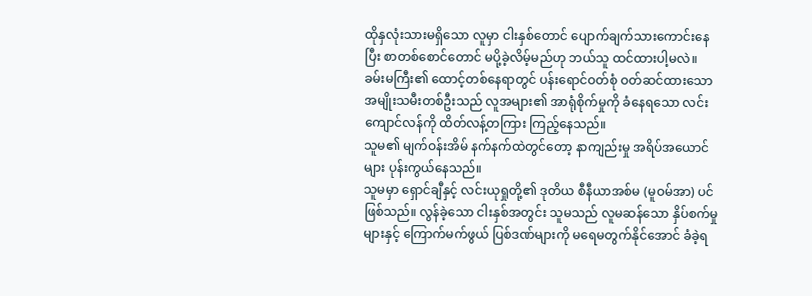ထိုနှလုံးသားမရှိသော လူမှာ ငါးနှစ်တောင် ပျောက်ချက်သားကောင်းနေပြီး စာတစ်စောင်တောင် မပို့ခဲ့လိမ့်မည်ဟု ဘယ်သူ ထင်ထားပါ့မလဲ။
ခမ်းမကြီး၏ ထောင့်တစ်နေရာတွင် ပန်းရောင်ဝတ်စုံ ဝတ်ဆင်ထားသော အမျိုးသမီးတစ်ဦးသည် လူအများ၏ အာရုံစိုက်မှုကို ခံနေရသော လင်းကျောင်လန်ကို ထိတ်လန့်တကြား ကြည့်နေသည်။
သူမ၏ မျက်ဝန်းအိမ် နက်နက်ထဲတွင်တော့ နာကျည်းမှု အရိပ်အယောင်များ ပုန်းကွယ်နေသည်။
သူမမှာ ရှောင်ချီနှင့် လင်းယုရှုတို့၏ ဒုတိယ စီနီယာအစ်မ (မူဝမ်အာ) ပင် ဖြစ်သည်။ လွန်ခဲ့သော ငါးနှစ်အတွင်း သူမသည် လူမဆန်သော နှိပ်စက်မှုများနှင့် ကြောက်မက်ဖွယ် ပြစ်ဒဏ်များကို မရေမတွက်နိုင်အောင် ခံခဲ့ရ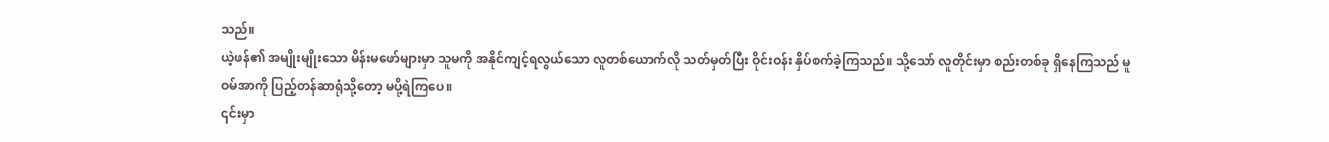သည်။
ယဲ့ဖန်၏ အမျိုးမျိုးသော မိန်းမဖော်များမှာ သူမကို အနိုင်ကျင့်ရလွယ်သော လူတစ်ယောက်လို သတ်မှတ်ပြီး ဝိုင်းဝန်း နှိပ်စက်ခဲ့ကြသည်။ သို့သော် လူတိုင်းမှာ စည်းတစ်ခု ရှိနေကြသည် မူဝမ်အာကို ပြည့်တန်ဆာရုံသို့တော့ မပို့ရဲကြပေ။
၎င်းမှာ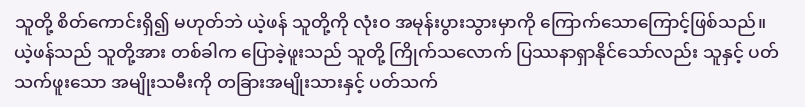သူတို့ စိတ်ကောင်းရှိ၍ မဟုတ်ဘဲ ယဲ့ဖန် သူတို့ကို လုံးဝ အမုန်းပွားသွားမှာကို ကြောက်သောကြောင့်ဖြစ်သည်။
ယဲ့ဖန်သည် သူတို့အား တစ်ခါက ပြောခဲ့ဖူးသည် သူတို့ ကြိုက်သလောက် ပြဿနာရှာနိုင်သော်လည်း သူနှင့် ပတ်သက်ဖူးသော အမျိုးသမီးကို တခြားအမျိုးသားနှင့် ပတ်သက်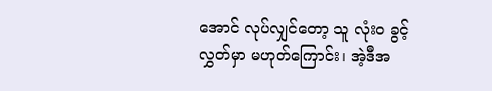အောင် လုပ်လျှင်တော့ သူ လုံးဝ ခွင့်လွှတ်မှာ မဟုတ်ကြောင်း၊ အဲ့ဒီအ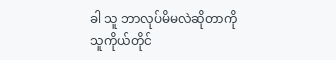ခါ သူ ဘာလုပ်မိမလဲဆိုတာကို သူကိုယ်တိုင်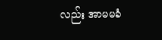လည်း အာမမခံ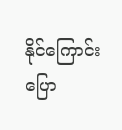နိုင်ကြောင်း ပြော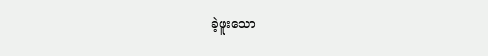ခဲ့ဖူးသော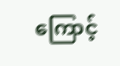ကြောင့်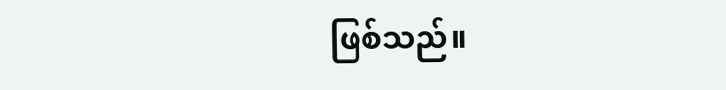ဖြစ်သည်။